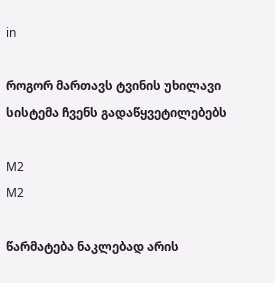in

როგორ მართავს ტვინის უხილავი სისტემა ჩვენს გადაწყვეტილებებს

M2
M2

წარმატება ნაკლებად არის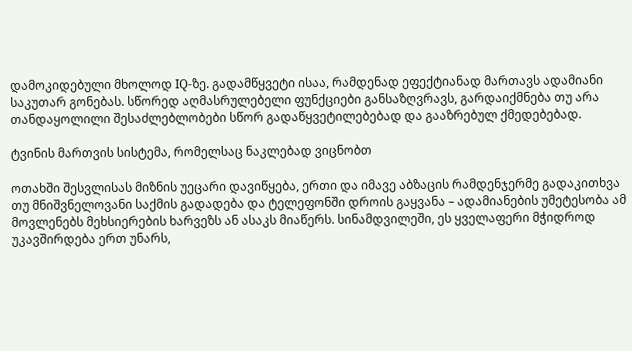დამოკიდებული მხოლოდ IQ-ზე. გადამწყვეტი ისაა, რამდენად ეფექტიანად მართავს ადამიანი საკუთარ გონებას. სწორედ აღმასრულებელი ფუნქციები განსაზღვრავს, გარდაიქმნება თუ არა თანდაყოლილი შესაძლებლობები სწორ გადაწყვეტილებებად და გააზრებულ ქმედებებად.

ტვინის მართვის სისტემა, რომელსაც ნაკლებად ვიცნობთ

ოთახში შესვლისას მიზნის უეცარი დავიწყება, ერთი და იმავე აბზაცის რამდენჯერმე გადაკითხვა თუ მნიშვნელოვანი საქმის გადადება და ტელეფონში დროის გაყვანა – ადამიანების უმეტესობა ამ მოვლენებს მეხსიერების ხარვეზს ან ასაკს მიაწერს. სინამდვილეში, ეს ყველაფერი მჭიდროდ უკავშირდება ერთ უნარს,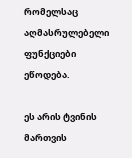რომელსაც აღმასრულებელი ფუნქციები ეწოდება.

ეს არის ტვინის მართვის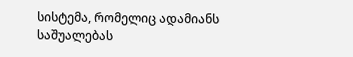სისტემა, რომელიც ადამიანს საშუალებას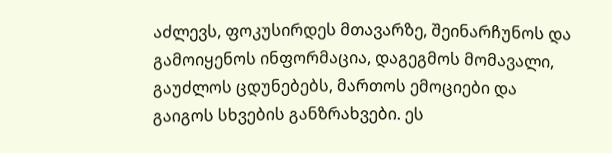აძლევს, ფოკუსირდეს მთავარზე, შეინარჩუნოს და გამოიყენოს ინფორმაცია, დაგეგმოს მომავალი, გაუძლოს ცდუნებებს, მართოს ემოციები და გაიგოს სხვების განზრახვები. ეს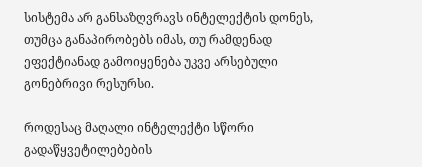სისტემა არ განსაზღვრავს ინტელექტის დონეს, თუმცა განაპირობებს იმას, თუ რამდენად ეფექტიანად გამოიყენება უკვე არსებული გონებრივი რესურსი.

როდესაც მაღალი ინტელექტი სწორი გადაწყვეტილებების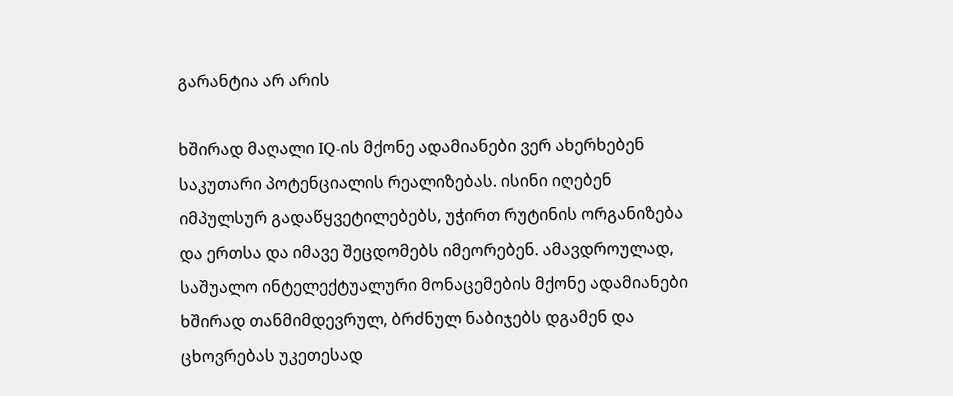გარანტია არ არის

ხშირად მაღალი IQ-ის მქონე ადამიანები ვერ ახერხებენ საკუთარი პოტენციალის რეალიზებას. ისინი იღებენ იმპულსურ გადაწყვეტილებებს, უჭირთ რუტინის ორგანიზება და ერთსა და იმავე შეცდომებს იმეორებენ. ამავდროულად, საშუალო ინტელექტუალური მონაცემების მქონე ადამიანები ხშირად თანმიმდევრულ, ბრძნულ ნაბიჯებს დგამენ და ცხოვრებას უკეთესად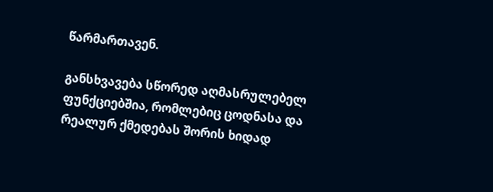წარმართავენ.

განსხვავება სწორედ აღმასრულებელ ფუნქციებშია, რომლებიც ცოდნასა და რეალურ ქმედებას შორის ხიდად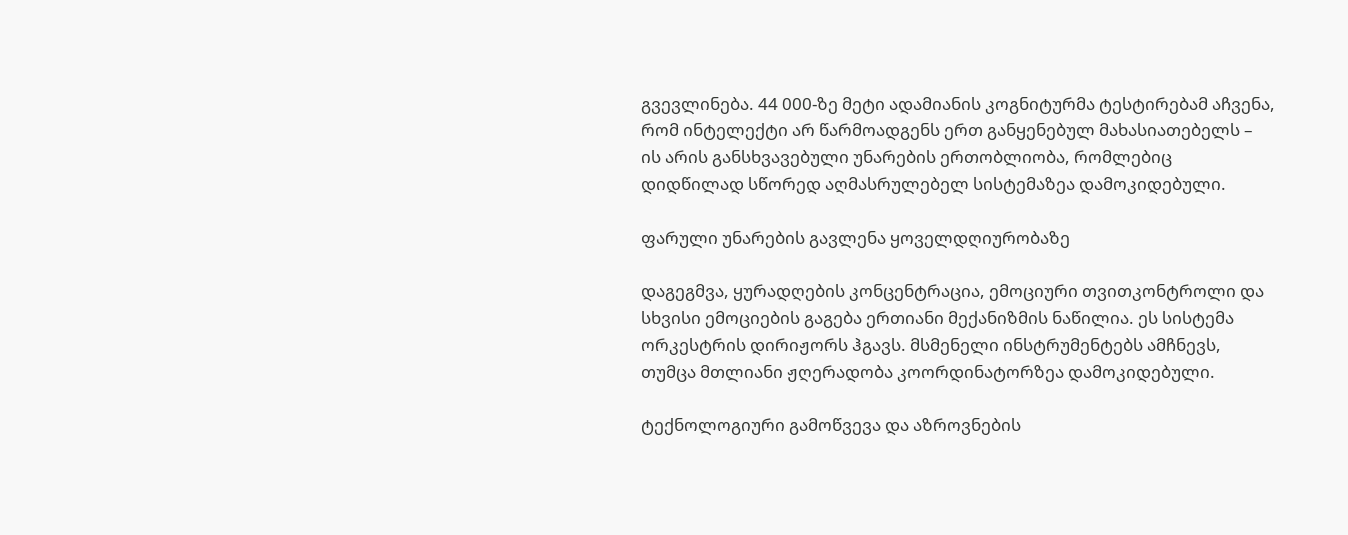გვევლინება. 44 000-ზე მეტი ადამიანის კოგნიტურმა ტესტირებამ აჩვენა, რომ ინტელექტი არ წარმოადგენს ერთ განყენებულ მახასიათებელს – ის არის განსხვავებული უნარების ერთობლიობა, რომლებიც დიდწილად სწორედ აღმასრულებელ სისტემაზეა დამოკიდებული.

ფარული უნარების გავლენა ყოველდღიურობაზე

დაგეგმვა, ყურადღების კონცენტრაცია, ემოციური თვითკონტროლი და სხვისი ემოციების გაგება ერთიანი მექანიზმის ნაწილია. ეს სისტემა ორკესტრის დირიჟორს ჰგავს. მსმენელი ინსტრუმენტებს ამჩნევს, თუმცა მთლიანი ჟღერადობა კოორდინატორზეა დამოკიდებული.

ტექნოლოგიური გამოწვევა და აზროვნების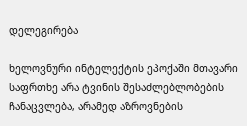დელეგირება

ხელოვნური ინტელექტის ეპოქაში მთავარი საფრთხე არა ტვინის შესაძლებლობების ჩანაცვლება, არამედ აზროვნების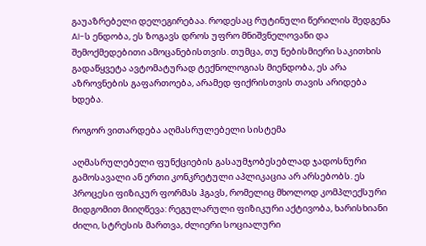გაუაზრებელი დელეგირებაა. როდესაც რუტინული წერილის შედგენა AI-ს ენდობა, ეს ზოგავს დროს უფრო მნიშვნელოვანი და შემოქმედებითი ამოცანებისთვის. თუმცა, თუ ნებისმიერი საკითხის გადაწყვეტა ავტომატურად ტექნოლოგიას მიენდობა, ეს არა აზროვნების გაფართოება, არამედ ფიქრისთვის თავის არიდება ხდება.

როგორ ვითარდება აღმასრულებელი სისტემა

აღმასრულებელი ფუნქციების გასაუმჯობესებლად ჯადოსნური გამოსავალი ან ერთი კონკრეტული აპლიკაცია არ არსებობს. ეს პროცესი ფიზიკურ ფორმას ჰგავს, რომელიც მხოლოდ კომპლექსური მიდგომით მიიღწევა: რეგულარული ფიზიკური აქტივობა, ხარისხიანი ძილი, სტრესის მართვა, ძლიერი სოციალური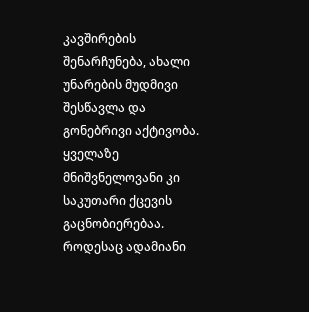კავშირების შენარჩუნება, ახალი უნარების მუდმივი შესწავლა და გონებრივი აქტივობა. ყველაზე მნიშვნელოვანი კი საკუთარი ქცევის გაცნობიერებაა. როდესაც ადამიანი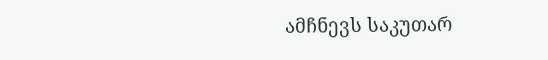ამჩნევს საკუთარ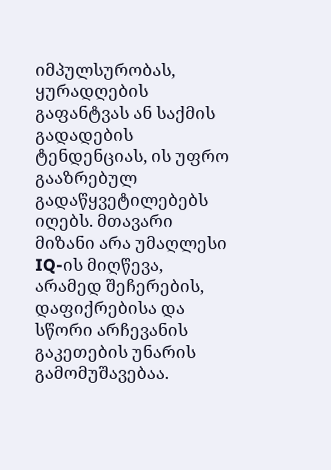იმპულსურობას, ყურადღების გაფანტვას ან საქმის გადადების ტენდენციას, ის უფრო გააზრებულ გადაწყვეტილებებს იღებს. მთავარი მიზანი არა უმაღლესი IQ-ის მიღწევა, არამედ შეჩერების, დაფიქრებისა და სწორი არჩევანის გაკეთების უნარის გამომუშავებაა.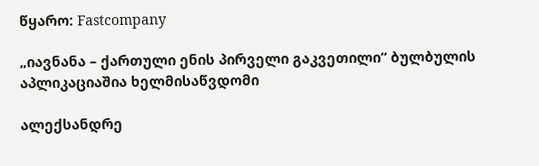წყარო: Fastcompany

„იავნანა – ქართული ენის პირველი გაკვეთილი“ ბულბულის აპლიკაციაშია ხელმისაწვდომი

ალექსანდრე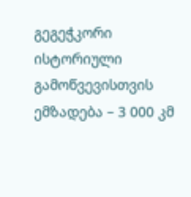გეგეჭკორი ისტორიული გამოწვევისთვის ემზადება – 3 000 კმ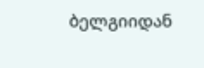ბელგიიდან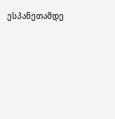ესპანეთამდე